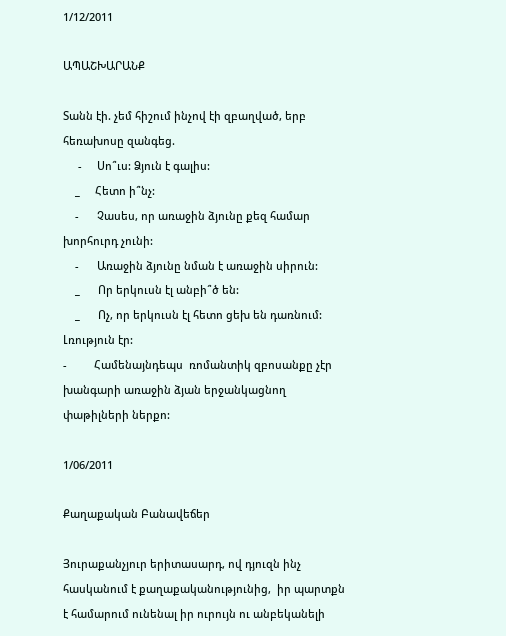1/12/2011

ԱՊԱՇԽԱՐԱՆՔ

Տանն էի. չեմ հիշում ինչով էի զբաղված, երբ հեռախոսը զանգեց.
     -     Սո՞ւս: Ձյուն է գալիս:
    _     Հետո ի՞նչ:
    -      Չասես, որ առաջին ձյունը քեզ համար խորհուրդ չունի:
    -      Առաջին ձյունը նման է առաջին սիրուն:
    _      Որ երկուսն էլ անբի՞ծ են:
    _      Ոչ, որ երկուսն էլ հետո ցեխ են դառնում:
Լռություն էր:
-         Համենայնդեպս  ռոմանտիկ զբոսանքը չէր խանգարի առաջին ձյան երջանկացնող փաթիլների ներքո:

1/06/2011

Քաղաքական Բանավեճեր

Յուրաքանչյուր երիտասարդ, ով դյուզն ինչ հասկանում է քաղաքականությունից,  իր պարտքն է համարում ունենալ իր ուրույն ու անբեկանելի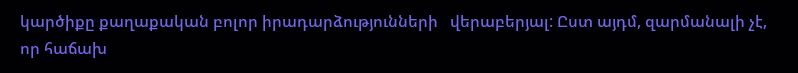կարծիքը քաղաքական բոլոր իրադարձությունների   վերաբերյալ: Ըստ այդմ, զարմանալի չէ, որ հաճախ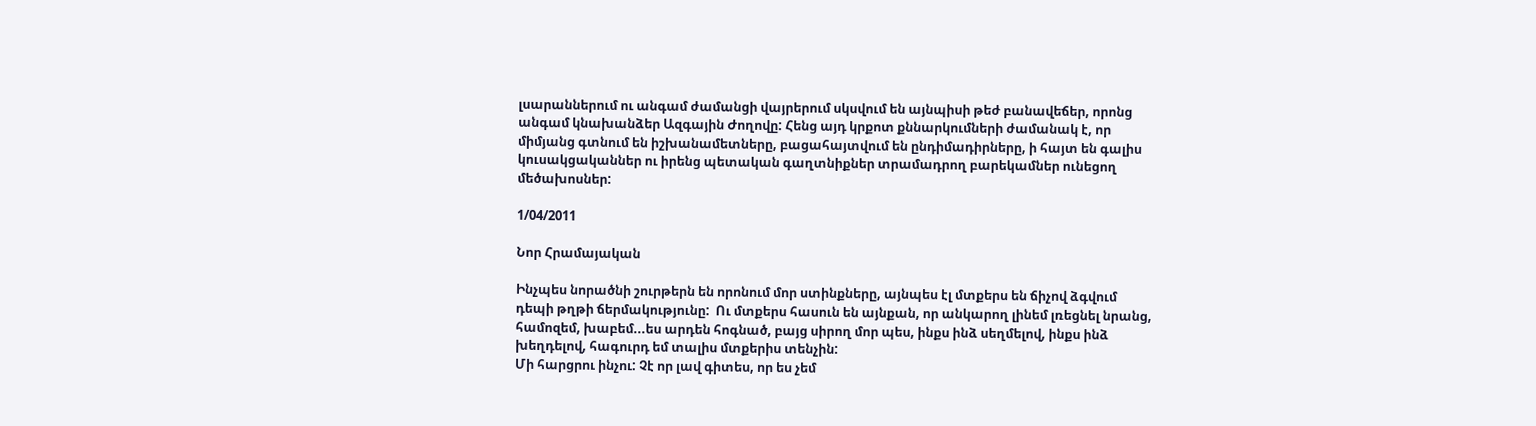լսարաններում ու անգամ ժամանցի վայրերում սկսվում են այնպիսի թեժ բանավեճեր, որոնց անգամ կնախանձեր Ազգային Ժողովը: Հենց այդ կրքոտ քննարկումների ժամանակ է, որ միմյանց գտնում են իշխանամետները, բացահայտվում են ընդիմադիրները, ի հայտ են գալիս կուսակցականներ ու իրենց պետական գաղտնիքներ տրամադրող բարեկամներ ունեցող մեծախոսներ:

1/04/2011

Նոր Հրամայական

Ինչպես նորածնի շուրթերն են որոնում մոր ստինքները, այնպես էլ մտքերս են ճիչով ձգվում դեպի թղթի ճերմակությունը:  Ու մտքերս հասուն են այնքան, որ անկարող լինեմ լռեցնել նրանց, համոզեմ, խաբեմ...ես արդեն հոգնած, բայց սիրող մոր պես, ինքս ինձ սեղմելով, ինքս ինձ խեղդելով, հագուրդ եմ տալիս մտքերիս տենչին:
Մի հարցրու ինչու: Չէ որ լավ գիտես, որ ես չեմ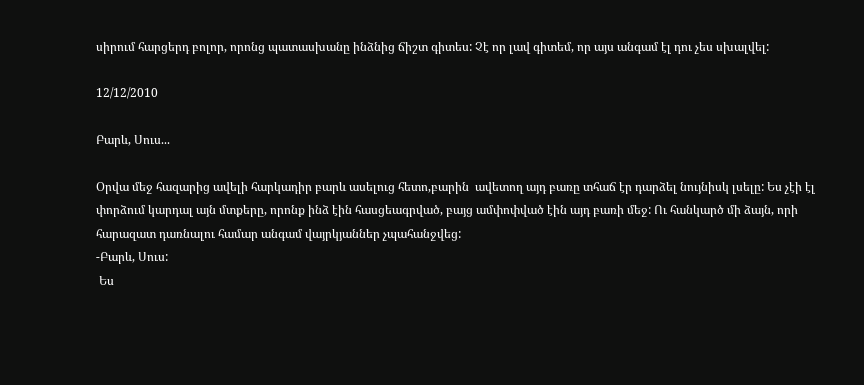սիրում հարցերդ բոլոր, որոնց պատասխանը ինձնից ճիշտ գիտես: Չէ որ լավ գիտեմ, որ այս անգամ էլ դու չես սխալվել:

12/12/2010

Բարև, Սուս...

Օրվա մեջ հազարից ավելի հարկադիր բարև ասելուց հետո,բարին  ավետող այդ բառը տհաճ էր դարձել նույնիսկ լսելը: Ես չէի էլ փորձում կարդալ այն մտքերը, որոնք ինձ էին հասցեագրված, բայց ամփոփված էին այդ բառի մեջ: Ու հանկարծ մի ձայն, որի հարազատ դառնալու համար անգամ վայրկյաններ չպահանջվեց:
-Բարև, Սուս:
 Ես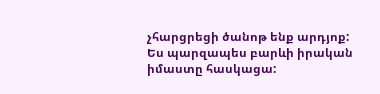չհարցրեցի ծանոթ ենք արդյոք: Ես պարզապես բարևի իրական իմաստը հասկացա: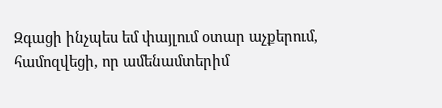Զգացի ինչպես եմ փայլում օտար աչքերում, համոզվեցի, որ ամենամտերիմ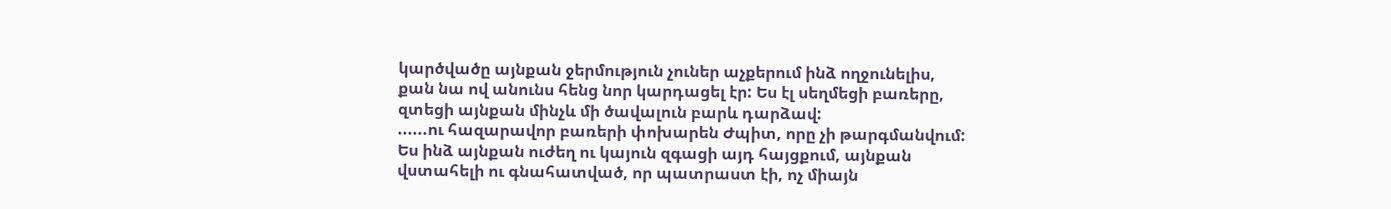կարծվածը այնքան ջերմություն չուներ աչքերում ինձ ողջունելիս, քան նա ով անունս հենց նոր կարդացել էր: Ես էլ սեղմեցի բառերը, զտեցի այնքան մինչև մի ծավալուն բարև դարձավ:
......ու հազարավոր բառերի փոխարեն Ժպիտ, որը չի թարգմանվում:
Ես ինձ այնքան ուժեղ ու կայուն զգացի այդ հայցքում, այնքան վստահելի ու գնահատված, որ պատրաստ էի, ոչ միայն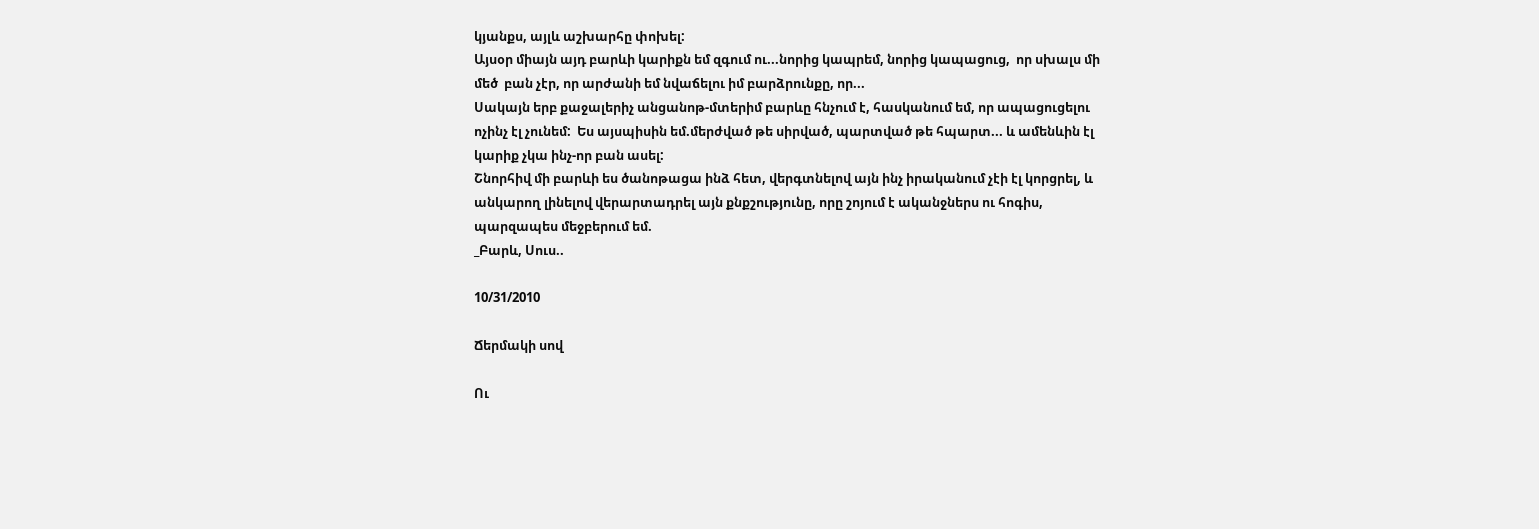կյանքս, այլև աշխարհը փոխել:
Այսօր միայն այդ բարևի կարիքն եմ զգում ու...նորից կապրեմ, նորից կապացուց,  որ սխալս մի մեծ  բան չէր, որ արժանի եմ նվաճելու իմ բարձրունքը, որ...
Սակայն երբ քաջալերիչ անցանոթ-մտերիմ բարևը հնչում է, հասկանում եմ, որ ապացուցելու ոչինչ էլ չունեմ:  Ես այսպիսին եմ.մերժված թե սիրված, պարտված թե հպարտ... և ամենևին էլ կարիք չկա ինչ-որ բան ասել:
Շնորհիվ մի բարևի ես ծանոթացա ինձ հետ, վերգտնելով այն ինչ իրականում չէի էլ կորցրել, և անկարող լինելով վերարտադրել այն քնքշությունը, որը շոյում է ականջներս ու հոգիս, պարզապես մեջբերում եմ.
_Բարև, Սուս..

10/31/2010

Ճերմակի սով

Ու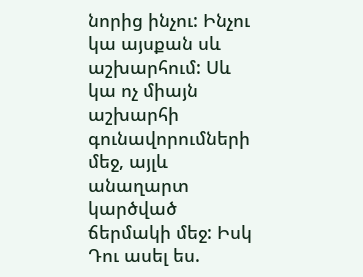նորից ինչու: Ինչու կա այսքան սև  աշխարհում: Սև կա ոչ միայն աշխարհի գունավորումների մեջ, այլև անաղարտ կարծված ճերմակի մեջ: Իսկ Դու ասել ես.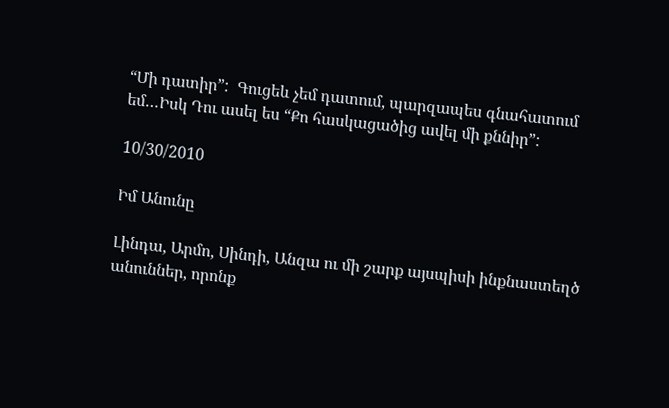“Մի դատիր”:  Գուցեև չեմ դատում, պարզապես գնահատում եմ…Իսկ Դու ասել ես “Քո հասկացածից ավել մի քննիր”:

10/30/2010

Իմ Անունը

Լինդա, Արմո, Սինդի, Անզա ու մի շարք այսպիսի ինքնաստեղծ անուններ, որոնք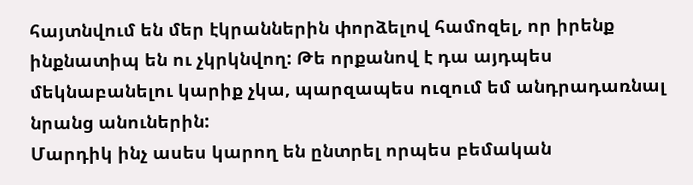հայտնվում են մեր էկրաններին փորձելով համոզել, որ իրենք ինքնատիպ են ու չկրկնվող: Թե որքանով է դա այդպես մեկնաբանելու կարիք չկա, պարզապես ուզում եմ անդրադառնալ նրանց անուներին:
Մարդիկ ինչ ասես կարող են ընտրել որպես բեմական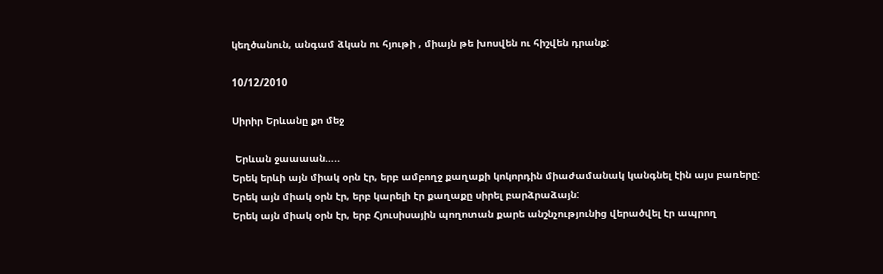կեղծանուն, անգամ ձկան ու հյութի , միայն թե խոսվեն ու հիշվեն դրանք:

10/12/2010

Սիրիր Երևանը քո մեջ

 Երևան ջաաաան…..
Երեկ երևի այն միակ օրն էր, երբ ամբողջ քաղաքի կոկորդին միաժամանակ կանգնել էին այս բառերը:
Երեկ այն միակ օրն էր, երբ կարելի էր քաղաքը սիրել բարձրաձայն:
Երեկ այն միակ օրն էր, երբ Հյուսիսային պողոտան քարե անշնչությունից վերածվել էր ապրող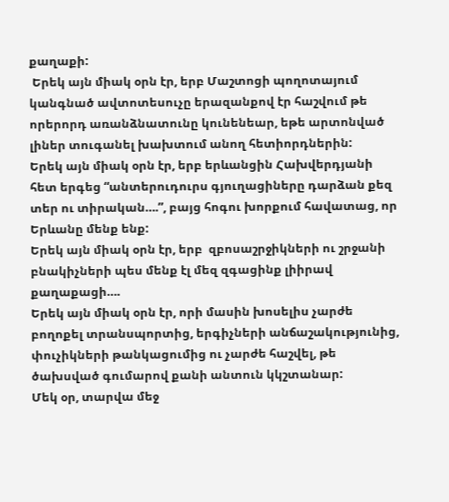քաղաքի:
 Երեկ այն միակ օրն էր, երբ Մաշտոցի պողոտայում կանգնած ավտոտեսուչը երազանքով էր հաշվում թե որերորդ առանձնատունը կունենեար, եթե արտոնված լիներ տուգանել խախտում անող հետիորդներին:
Երեկ այն միակ օրն էր, երբ երևանցին Հախվերդյանի հետ երգեց “անտերուդուրս գյուղացիները դարձան քեզ տեր ու տիրական….”, բայց հոգու խորքում հավատաց, որ Երևանը մենք ենք:
Երեկ այն միակ օրն էր, երբ  զբոսաշրջիկների ու շրջանի բնակիչների պես մենք էլ մեզ զգացինք լիիրավ քաղաքացի….
Երեկ այն միակ օրն էր, որի մասին խոսելիս չարժե բողոքել տրանսպորտից, երգիչների անճաշակությունից, փուչիկների թանկացումից ու չարժե հաշվել, թե ծախսված գումարով քանի անտուն կկշտանար:
Մեկ օր, տարվա մեջ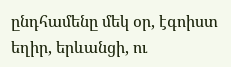ընդհամենը մեկ օր, էգոիստ եղիր, երևանցի, ու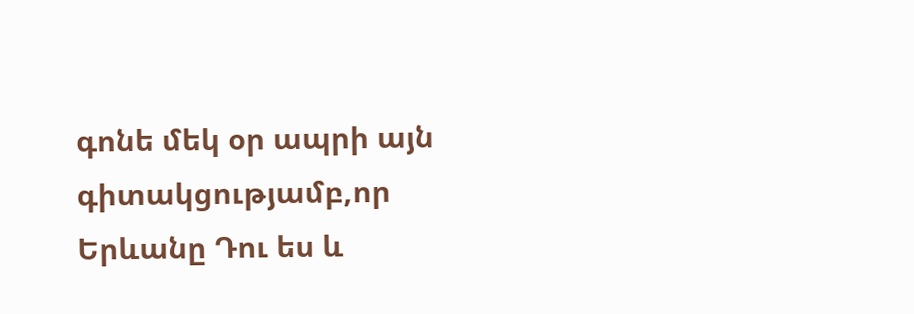գոնե մեկ օր ապրի այն գիտակցությամբ,որ Երևանը Դու ես և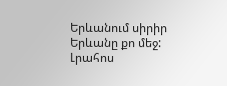Երևանում սիրիր Երևանը քո մեջ:
Լրահոս